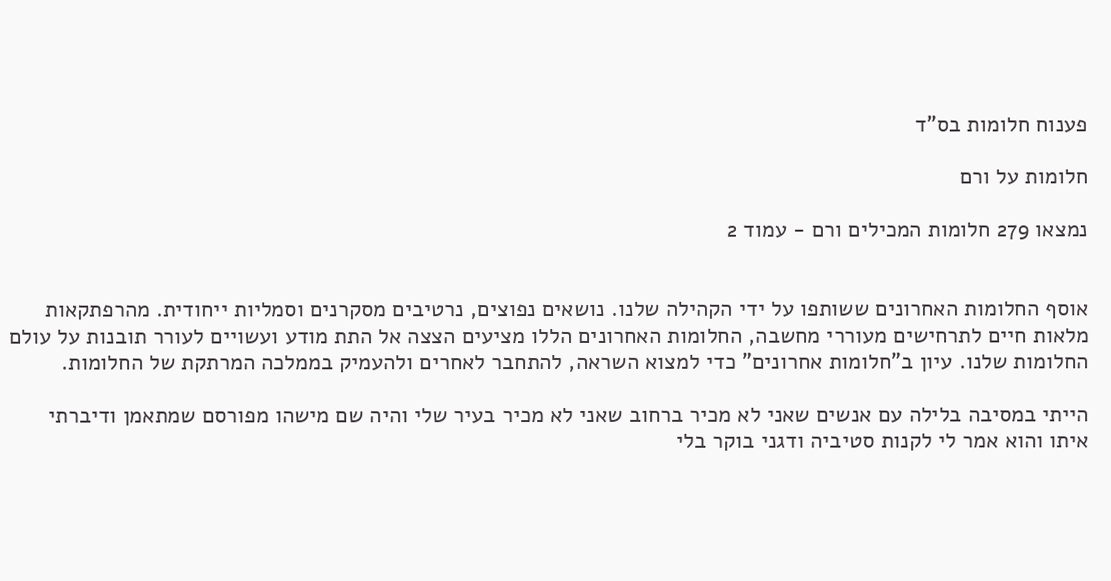פענוח חלומות בס"ד

חלומות על ורם

נמצאו 279 חלומות המכילים ורם - עמוד 2


אוסף החלומות האחרונים ששותפו על ידי הקהילה שלנו. נושאים נפוצים, נרטיבים מסקרנים וסמליות ייחודית. מהרפתקאות מלאות חיים לתרחישים מעוררי מחשבה, החלומות האחרונים הללו מציעים הצצה אל התת מודע ועשויים לעורר תובנות על עולם החלומות שלנו. עיון ב"חלומות אחרונים" כדי למצוא השראה, להתחבר לאחרים ולהעמיק בממלכה המרתקת של החלומות.

הייתי במסיבה בלילה עם אנשים שאני לא מכיר ברחוב שאני לא מכיר בעיר שלי והיה שם מישהו מפורסם שמתאמן ודיברתי איתו והוא אמר לי לקנות סטיביה ודגני בוקר בלי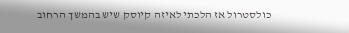כולסטרול אז הלכתי לאיזה קיוסק שיש בהמשך הרחוב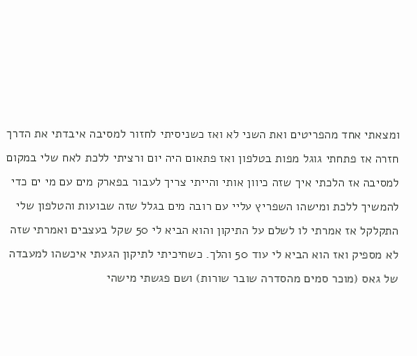ומצאתי אחד מהפריטים ואת השני לא ואז כשניסיתי לחזור למסיבה איבדתי את הדרך חזרה אז פתחתי גוגל מפות בטלפון ואז פתאום היה יום ורציתי ללכת לאח שלי במקום למסיבה אז הלכתי איך שזה כיוון אותי והייתי צריך לעבור בפארק מים עם מי ים כדי להמשיך ללכת ומישהו השפריץ עליי עם רובה מים בגלל שזה שבועות והטלפון שלי התקלקל אז אמרתי לו לשלם על התיקון והוא הביא לי 50 שקל בעצבים ואמרתי שזה לא מספיק ואז הוא הביא לי עוד 50 והלך. כשחיכיתי לתיקון הגעתי איכשהו למעבדה של גאס (מוכר סמים מהסדרה שובר שורות) ושם פגשתי מישהי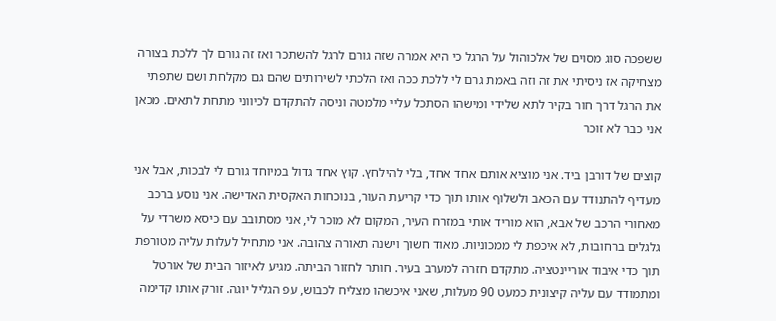ששפכה סוג מסוים של אלכוהול על הרגל כי היא אמרה שזה גורם לרגל להשתכר ואז זה גורם לך ללכת בצורה מצחיקה אז ניסיתי את זה וזה באמת גרם לי ללכת ככה ואז הלכתי לשירותים שהם גם מקלחת ושם שתפתי את הרגל דרך חור בקיר לתא שלידי ומישהו הסתכל עליי מלמטה וניסה להתקדם לכיווני מתחת לתאים. מכאן אני כבר לא זוכר

קוצים של דורבן ביד. אני מוציא אותם אחד אחד, בלי להילחץ. קוץ אחד גדול במיוחד גורם לי לבכות, אבל אני מעדיף להתנודד עם הכאב ולשלוף אותו תוך כדי קריעת העור, בנוכחות האקסית האדישה. אני נוסע ברכב מאחורי הרכב של אבא, הוא מוריד אותי במזרח העיר, המקום לא מוכר לי, אני מסתובב עם כיסא משרדי על גלגלים ברחובות, לא איכפת לי ממכוניות. מאוד חשוך וישנה תאורה צהובה. אני מתחיל לעלות עליה מטורפת תוך כדי איבוד אוריינטציה. מתקדם חזרה למערב בעיר. חותר לחזור הביתה. מגיע לאיזור הבית של אורטל ומתמודד עם עליה קיצונית כמעט 90 מעלות, שאני איכשהו מצליח לכבוש, עפ הגליל יוגה. זורק אותו קדימה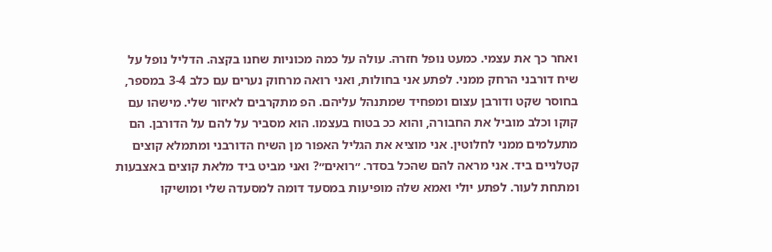ואחר כך את עצמי. כמעט נופל חזרה. עולה על כמה מכוניות שחנו בקצה. הדליל נופל על שיח דורבני הרחק ממני. לפתע אני בחולות, ואני רואה מרחוק נערים עם כלב 3-4 במספר, בחוסר שקט ודורבן עצום ומפחיד שמתנהל עליהם. הפ מתקרבים לאיזור שלי. מישהו עם קוקו וכלב מוביל את החבורה, והוא ככ בטוח בעצמו. הוא מסביר על להם על הדורבן. הם מתעלמים ממני לחלוטין. אני מוציא את הגליל האפור מן השיח הדורבני ומתמלא קוצים קטלניים ביד. אני מראה להם שהכל בסדר. ״רואים״? ואני מביט ביד מלאת קוצים באצבעות ומתחת לעור. לפתע יולי ואמא שלה מופיעות במסעד דומה למסעדה שלי ומושיקו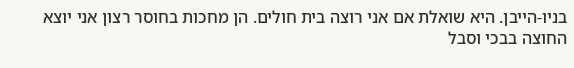בניו-הייבן. היא שואלת אם אני רוצה בית חולים. הן מחכות בחוסר רצון אני יוצא החוצה בבכי וסבל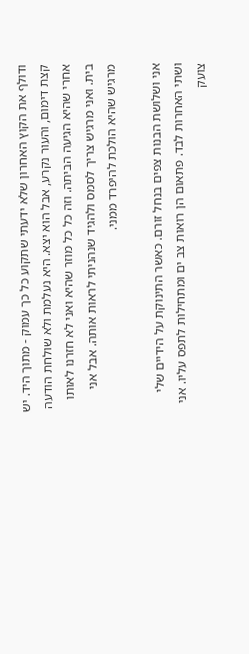ודולף את הקוץ האחרון שלא ידעתי שתקוע כל כך עמוק - מתוך היד. יש קצת דימום, והעור נקרע, אבל הוא יצא. היא נעלמת ולא שולחת הודעה אחרי שהיא הגיעה הביתה. וזה כל כל מוזר שהיא ואני לא חזרנו לאותו בית. ואני מרגיש צריך לסמס ולהגיד שנהניתי לראות אותה. אבל אני מרגיש שהיא הולכת להיפרד ממני.

אני ושלושת הבנות צפים בנחל זורם. כאשר התינוקת על הידיים שלי ושתי האחרות לבד. פתאום הן רואות צב ים ומתחילות לתפס עליו. אני צועק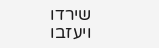שירדו ויעזבו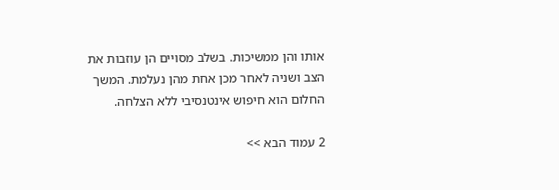אותו והן ממשיכות. בשלב מסויים הן עוזבות את הצב ושניה לאחר מכן אחת מהן נעלמת. המשך החלום הוא חיפוש אינטנסיבי ללא הצלחה.

2 עמוד הבא >>